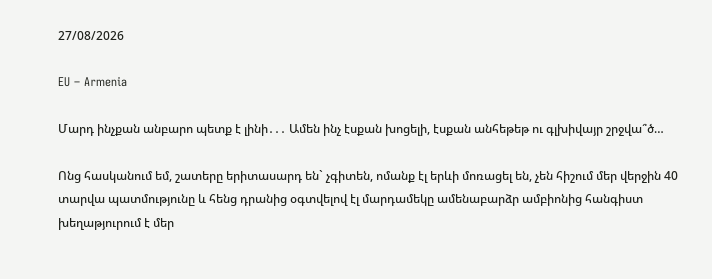27/08/2026

EU – Armenia

Մարդ ինչքան անբարո պետք է լինի․․․ Ամեն ինչ էսքան խոցելի, էսքան անհեթեթ ու գլխիվայր շրջվա՞ծ…

Ոնց հասկանում եմ, շատերը երիտասարդ են` չգիտեն, ոմանք էլ երևի մոռացել են, չեն հիշում մեր վերջին 40 տարվա պատմությունը և հենց դրանից օգտվելով էլ մարդամեկը ամենաբարձր ամբիոնից հանգիստ խեղաթյուրում է մեր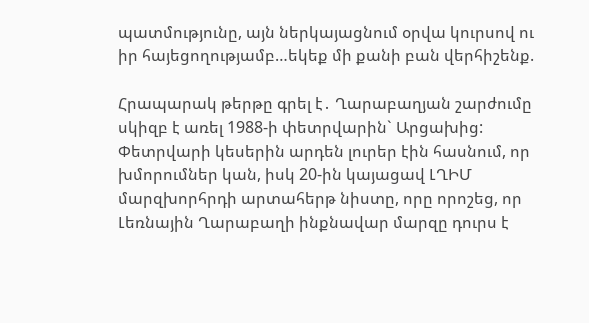պատմությունը, այն ներկայացնում օրվա կուրսով ու իր հայեցողությամբ…եկեք մի քանի բան վերհիշենք.

Հրապարակ թերթը գրել է․ Ղարաբաղյան շարժումը սկիզբ է առել 1988-ի փետրվարին` Արցախից: Փետրվարի կեսերին արդեն լուրեր էին հասնում, որ խմորումներ կան, իսկ 20-ին կայացավ ԼՂԻՄ մարզխորհրդի արտահերթ նիստը, որը որոշեց, որ Լեռնային Ղարաբաղի ինքնավար մարզը դուրս է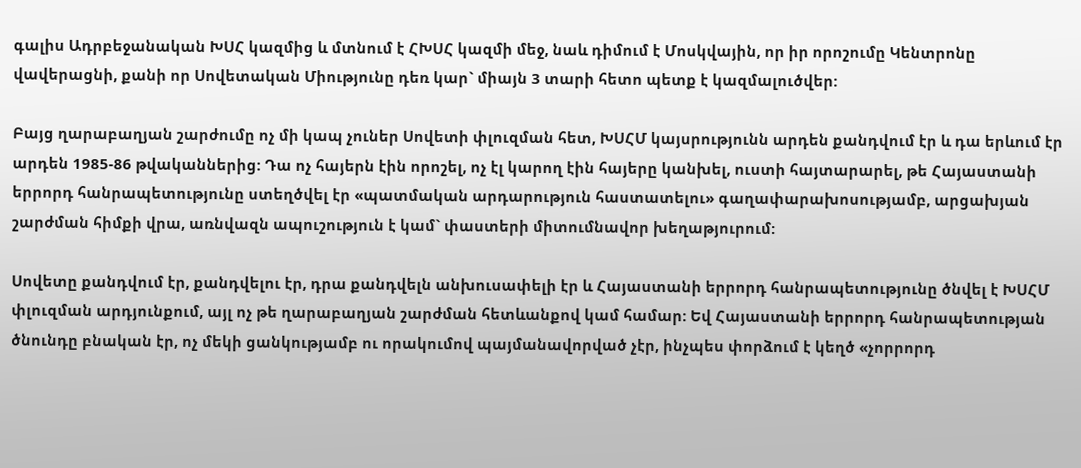գալիս Ադրբեջանական ԽՍՀ կազմից և մտնում է ՀԽՍՀ կազմի մեջ, նաև դիմում է Մոսկվային, որ իր որոշումը Կենտրոնը վավերացնի, քանի որ Սովետական Միությունը դեռ կար` միայն 3 տարի հետո պետք է կազմալուծվեր:

Բայց ղարաբաղյան շարժումը ոչ մի կապ չուներ Սովետի փլուզման հետ, ԽՍՀՄ կայսրությունն արդեն քանդվում էր և դա երևում էր արդեն 1985-86 թվականներից: Դա ոչ հայերն էին որոշել, ոչ էլ կարող էին հայերը կանխել, ուստի հայտարարել, թե Հայաստանի երրորդ հանրապետությունը ստեղծվել էր «պատմական արդարություն հաստատելու» գաղափարախոսությամբ, արցախյան շարժման հիմքի վրա, առնվազն ապուշություն է կամ` փաստերի միտումնավոր խեղաթյուրում:

Սովետը քանդվում էր, քանդվելու էր, դրա քանդվելն անխուսափելի էր և Հայաստանի երրորդ հանրապետությունը ծնվել է ԽՍՀՄ փլուզման արդյունքում, այլ ոչ թե ղարաբաղյան շարժման հետևանքով կամ համար: Եվ Հայաստանի երրորդ հանրապետության ծնունդը բնական էր, ոչ մեկի ցանկությամբ ու որակումով պայմանավորված չէր, ինչպես փորձում է կեղծ «չորրորդ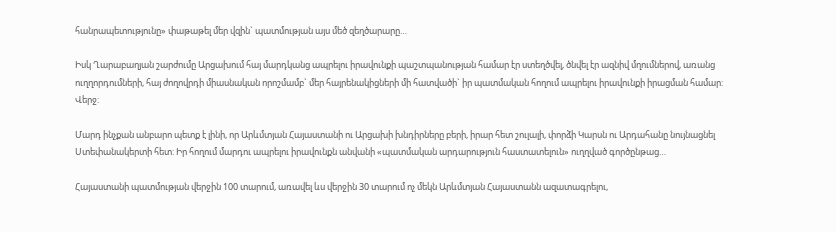հանրապետությունը» փաթաթել մեր վզին` պատմության այս մեծ զեղծարարը…

Իսկ Ղարաբաղյան շարժումը Արցախում հայ մարդկանց ապրելու իրավունքի պաշտպանության համար էր ստեղծվել, ծնվել էր ազնիվ մղումներով, առանց ուղղորդումների, հայ ժողովրդի միասնական որոշմամբ` մեր հայրենակիցների մի հատվածի` իր պատմական հողում ապրելու իրավունքի իրացման համար: Վերջ:

Մարդ ինչքան անբարո պետք է լինի, որ Արևմտյան Հայաստանի ու Արցախի խնդիրները բերի, իրար հետ շուլալի, փորձի Կարսն ու Արդահանը նույնացնել Ստեփանակերտի հետ: Իր հողում մարդու ապրելու իրավունքն անվանի «պատմական արդարություն հաստատելուն» ուղղված գործընթաց…

Հայաստանի պատմության վերջին 100 տարում, առավել ևս վերջին 30 տարում ոչ մեկն Արևմտյան Հայաստանն ազատագրելու,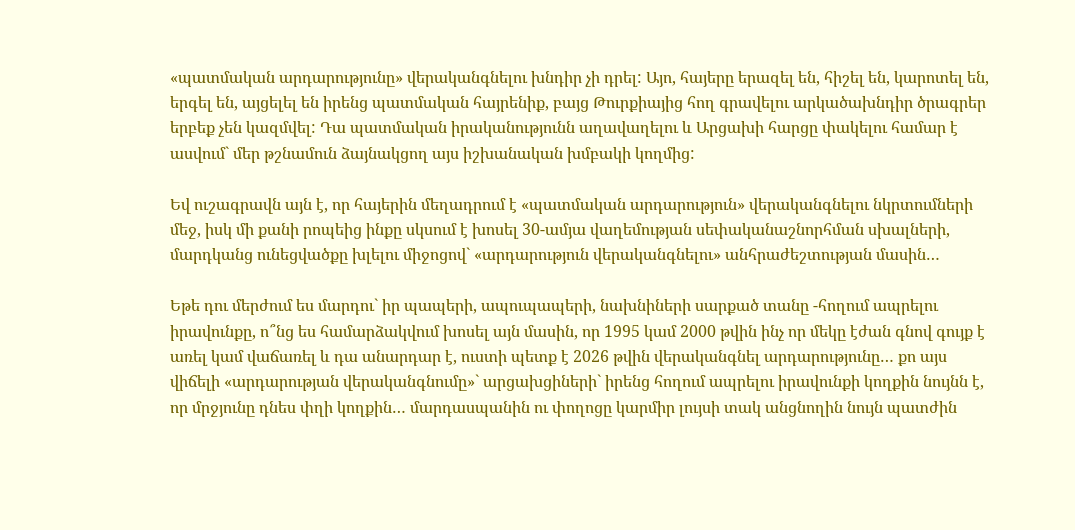«պատմական արդարությունը» վերականգնելու խնդիր չի դրել: Այո, հայերը երազել են, հիշել են, կարոտել են, երգել են, այցելել են իրենց պատմական հայրենիք, բայց Թուրքիայից հող գրավելու արկածախնդիր ծրագրեր երբեք չեն կազմվել: Դա պատմական իրականությունն աղավաղելու և Արցախի հարցը փակելու համար է ասվում` մեր թշնամուն ձայնակցող այս իշխանական խմբակի կողմից:

Եվ ուշագրավն այն է, որ հայերին մեղադրում է «պատմական արդարություն» վերականգնելու նկրտումների մեջ, իսկ մի քանի րոպեից ինքը սկսում է խոսել 30-ամյա վաղեմության սեփականաշնորհման սխալների, մարդկանց ունեցվածքը խլելու միջոցով` «արդարություն վերականգնելու» անհրաժեշտության մասին…

Եթե դու մերժում ես մարդու` իր պապերի, ապուպապերի, նախնիների սարքած տանը -հողում ապրելու իրավունքը, ո՞նց ես համարձակվում խոսել այն մասին, որ 1995 կամ 2000 թվին ինչ որ մեկը էժան գնով գույք է առել կամ վաճառել և դա անարդար է, ուստի պետք է 2026 թվին վերականգնել արդարությունը… քո այս վիճելի «արդարության վերականգնումը»` արցախցիների` իրենց հողում ապրելու իրավունքի կողքին նույնն է, որ մրջյունը դնես փղի կողքին… մարդասպանին ու փողոցը կարմիր լույսի տակ անցնողին նույն պատժին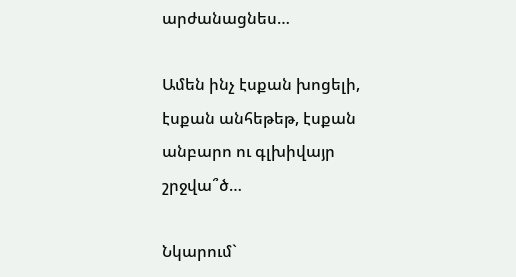արժանացնես…

Ամեն ինչ էսքան խոցելի, էսքան անհեթեթ, էսքան անբարո ու գլխիվայր շրջվա՞ծ…

Նկարում`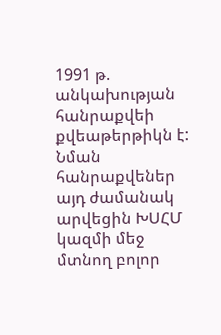1991 թ. անկախության հանրաքվեի քվեաթերթիկն է: Նման հանրաքվեներ այդ ժամանակ արվեցին ԽՍՀՄ կազմի մեջ մտնող բոլոր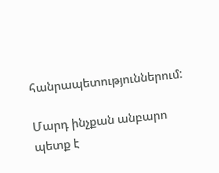հանրապետություններում:

Մարդ ինչքան անբարո պետք է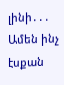լինի․․․ Ամեն ինչ էսքան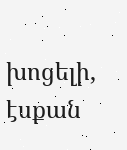խոցելի, էսքան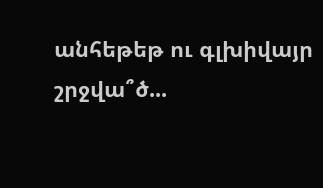անհեթեթ ու գլխիվայր շրջվա՞ծ...